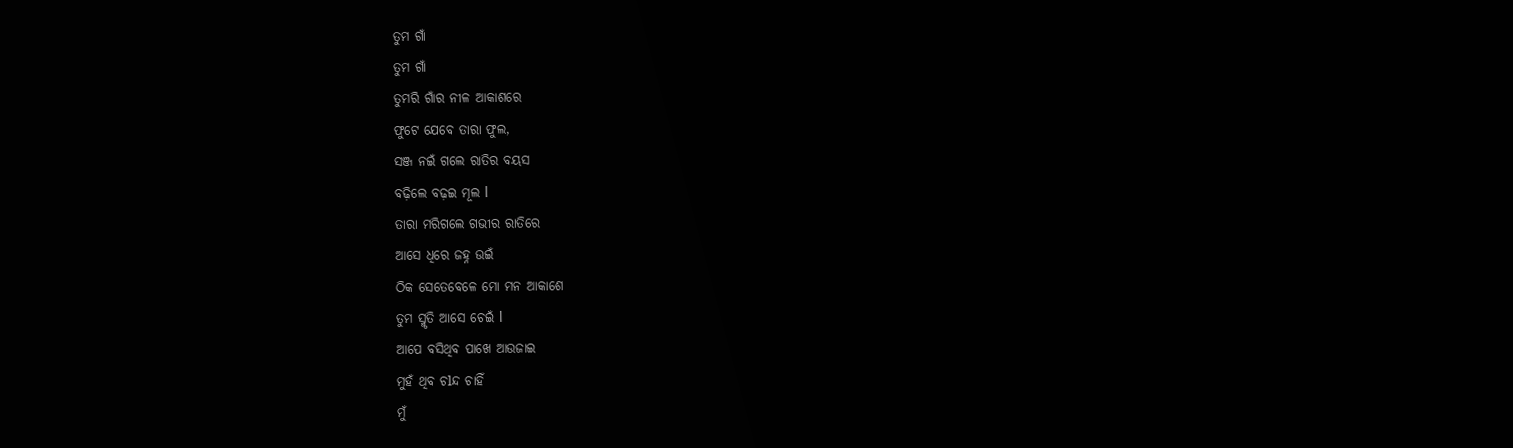ତୁମ ଗାଁ
ତୁମ ଗାଁ
ତୁମରି ଗାଁର ନୀଳ ଆକାଶରେ
ଫୁଟେ ଯେବେ ତାରା ଫୁଲ,
ସଞ୍ଜ ନଇଁ ଗଲେ ରାତିର ବୟସ
ବଢ଼ିଲେ ବଢ଼ଇ ମୂଲ l
ତାରା ମରିଗଲେ ଗଭୀର ରାତିରେ
ଆସେ ଧିରେ ଜହ୍ନ ଉଇଁ
ଠିକ ସେତେବେଳେ ମୋ ମନ ଆକାଶେ
ତୁମ ସ୍ମୃତି ଆସେ ଚେଇଁ l
ଆପେ ବସିଥିବ ପାଖେ ଆଉଜାଇ
ମୁହଁ ଥିବ ଚlନ୍ଦ ଚାହିଁ
ମୁଁ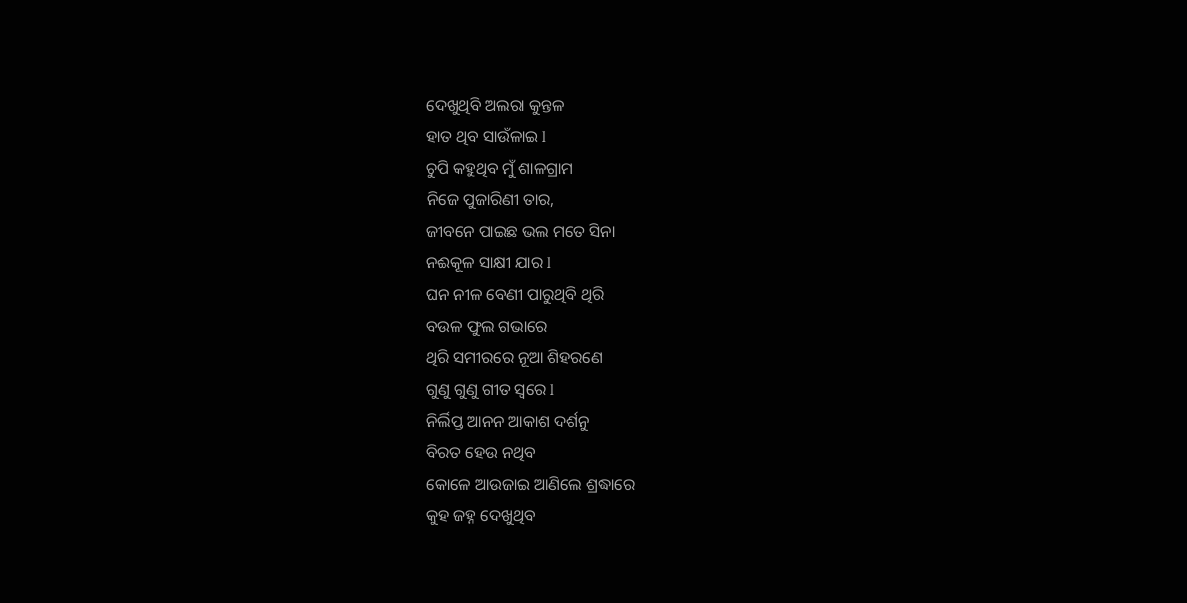ଦେଖୁଥିବି ଅଲରା କୁନ୍ତଳ
ହାତ ଥିବ ସାଉଁଳାଇ l
ଚୁପି କହୁଥିବ ମୁଁ ଶାଳଗ୍ରାମ
ନିଜେ ପୁଜାରିଣୀ ତାର,
ଜୀବନେ ପାଇଛ ଭଲ ମତେ ସିନା
ନଈକୂଳ ସାକ୍ଷୀ ଯାର l
ଘନ ନୀଳ ବେଣୀ ପାରୁଥିବି ଥିରି
ବଉଳ ଫୁଲ ଗଭାରେ
ଥିରି ସମୀରରେ ନୂଆ ଶିହରଣେ
ଗୁଣୁ ଗୁଣୁ ଗୀତ ସ୍ୱରେ l
ନିର୍ଲିପ୍ତ ଆନନ ଆକାଶ ଦର୍ଶନୁ
ବିରତ ହେଉ ନଥିବ
କୋଳେ ଆଉଜାଇ ଆଣିଲେ ଶ୍ରଦ୍ଧାରେ
କୁହ ଜହ୍ନ ଦେଖୁଥିବ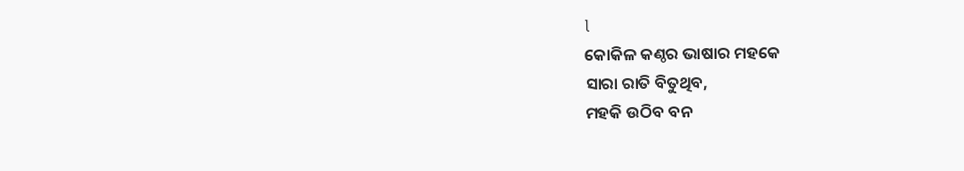l
କୋକିଳ କଣ୍ଠର ଭାଷାର ମହକେ
ସାରା ରାତି ବିତୁଥିବ,
ମହକି ଉଠିବ ବନ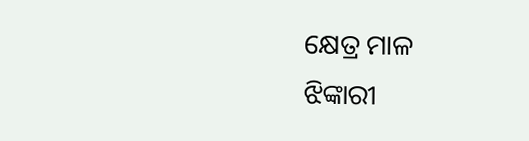କ୍ଷେତ୍ର ମାଳ
ଝିଙ୍କାରୀ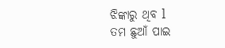ଝିଙ୍କାରୁ ଥିବ l
ତମ ଛୁଆଁ ପାଇ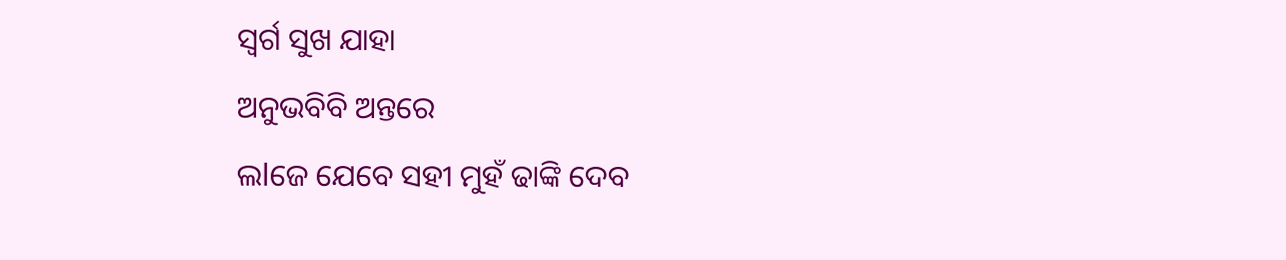ସ୍ବର୍ଗ ସୁଖ ଯାହା
ଅନୁଭବିବି ଅନ୍ତରେ
ଲlଜେ ଯେବେ ସହୀ ମୁହଁ ଢାଙ୍କି ଦେବ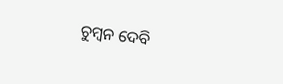ଚୁମ୍ବନ ଦେବି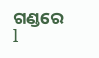ଗଣ୍ଡରେ l